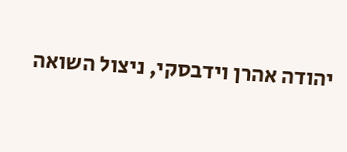יהודה אהרן וידבסקי, ניצול השואה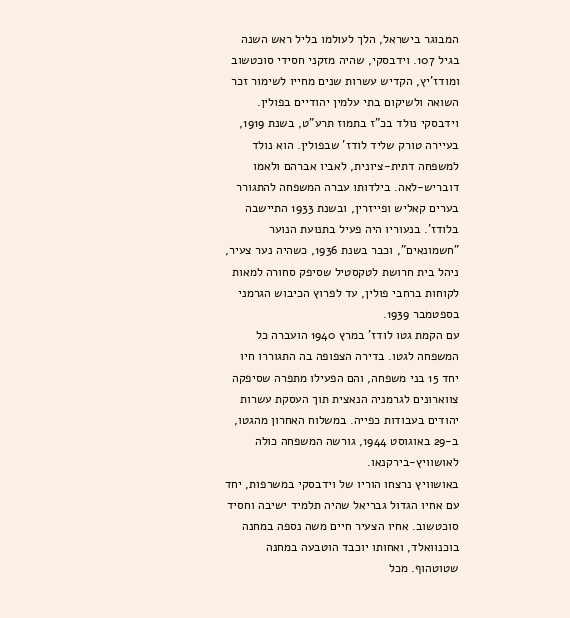המבוגר בישראל, הלך לעולמו בליל ראש השנה בגיל 107. וידבסקי, שהיה מזקני חסידי סוכטשוב ומודז'יץ, הקדיש עשרות שנים מחייו לשימור זכר השואה ולשיקום בתי עלמין יהודיים בפולין.
וידבסקי נולד בכ"ז בתמוז תרע"ט, בשנת 1919, בעיירה טורק שליד לודז' שבפולין. הוא נולד למשפחה דתית-ציונית, לאביו אברהם ולאמו דובריש-לאה. בילדותו עברה המשפחה להתגורר בערים קאליש ופייזרין, ובשנת 1933 התיישבה בלודז'. בנעוריו היה פעיל בתנועת הנוער "חשמונאים", וכבר בשנת 1936, כשהיה נער צעיר, ניהל בית חרושת לטקסטיל שסיפק סחורה למאות לקוחות ברחבי פולין, עד לפרוץ הכיבוש הגרמני בספטמבר 1939.
עם הקמת גטו לודז' במרץ 1940 הועברה כל המשפחה לגטו. בדירה הצפופה בה התגוררו חיו יחד 15 בני משפחה, והם הפעילו מתפרה שסיפקה צווארונים לגרמניה הנאצית תוך העסקת עשרות יהודים בעבודות כפייה. במשלוח האחרון מהגטו, ב-29 באוגוסט 1944, גורשה המשפחה כולה לאושוויץ-בירקנאו.
באושוויץ נרצחו הוריו של וידבסקי במשרפות, יחד עם אחיו הגדול גבריאל שהיה תלמיד ישיבה וחסיד סוכטשוב. אחיו הצעיר חיים משה נספה במחנה בוכנוואלד, ואחותו יוכבד הוטבעה במחנה שטוטהוף. מכל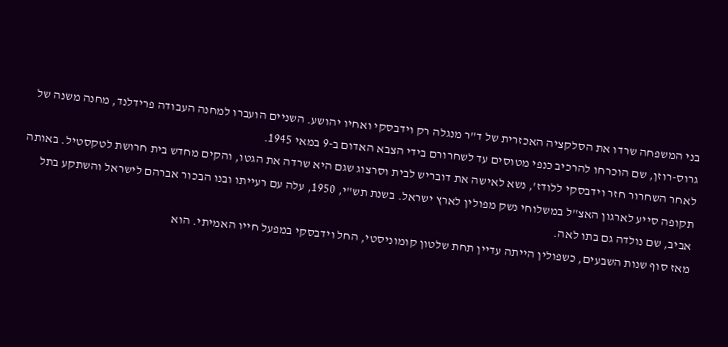בני המשפחה שרדו את הסלקציה האכזרית של ד"ר מנגלה רק וידבסקי ואחיו יהושע. השניים הועברו למחנה העבודה פרידלנד, מחנה משנה של גרוס-רוזן, שם הוכרחו להרכיב כנפי מטוסים עד לשחרורם בידי הצבא האדום ב-9 במאי 1945.
לאחר השחרור חזר וידבסקי ללודז', נשא לאישה את דובריש לבית וסרצוג שגם היא שרדה את הגטו, והקים מחדש בית חרושת לטקסטיל. באותה תקופה סייע לארגון האצ"ל במשלוחי נשק מפולין לארץ ישראל. בשנת תש"י, 1950, עלה עם רעייתו ובנו הבכור אברהם לישראל והשתקע בתל אביב, שם נולדה גם בתו לאה.
מאז סוף שנות השבעים, כשפולין הייתה עדיין תחת שלטון קומוניסטי, החל וידבסקי במפעל חייו האמיתי. הוא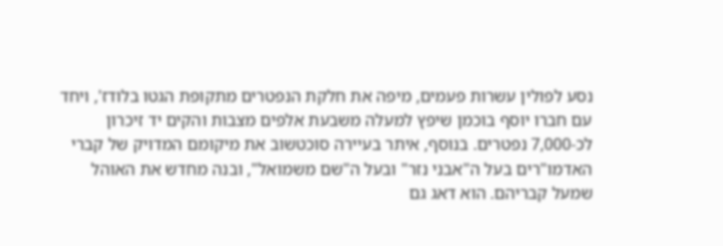נסע לפולין עשרות פעמים, מיפה את חלקת הנפטרים מתקופת הגטו בלודז', ויחד עם חברו יוסף בוכמן שיפץ למעלה משבעת אלפים מצבות והקים יד זיכרון לכ-7,000 נפטרים. בנוסף, איתר בעיירה סוכטשוב את מיקומם המדויק של קברי האדמו"רים בעל ה"אבני נזר" ובעל ה"שם משמואל", ובנה מחדש את האוהל שמעל קבריהם. הוא דאג גם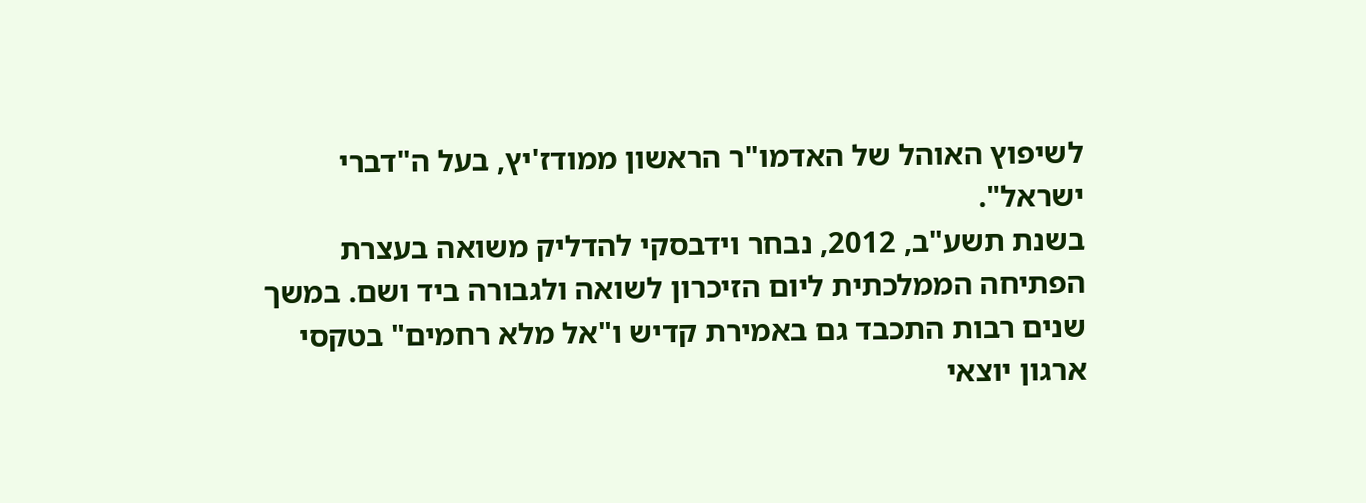לשיפוץ האוהל של האדמו"ר הראשון ממודז'יץ, בעל ה"דברי ישראל".
בשנת תשע"ב, 2012, נבחר וידבסקי להדליק משואה בעצרת הפתיחה הממלכתית ליום הזיכרון לשואה ולגבורה ביד ושם. במשך שנים רבות התכבד גם באמירת קדיש ו"אל מלא רחמים" בטקסי ארגון יוצאי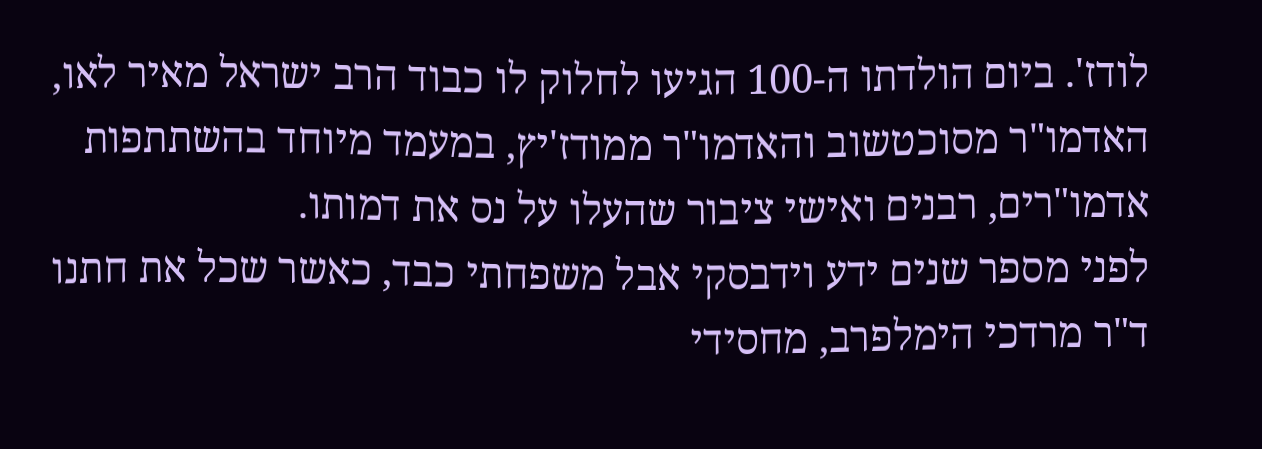לודז'. ביום הולדתו ה-100 הגיעו לחלוק לו כבוד הרב ישראל מאיר לאו, האדמו"ר מסוכטשוב והאדמו"ר ממודז'יץ, במעמד מיוחד בהשתתפות אדמו"רים, רבנים ואישי ציבור שהעלו על נס את דמותו.
לפני מספר שנים ידע וידבסקי אבל משפחתי כבד, כאשר שכל את חתנו ד"ר מרדכי הימלפרב, מחסידי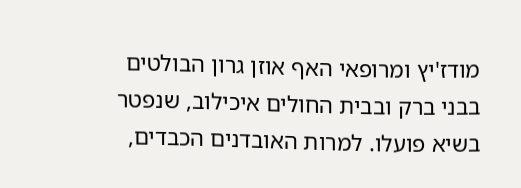מודז'יץ ומרופאי האף אוזן גרון הבולטים בבני ברק ובבית החולים איכילוב, שנפטר בשיא פועלו. למרות האובדנים הכבדים,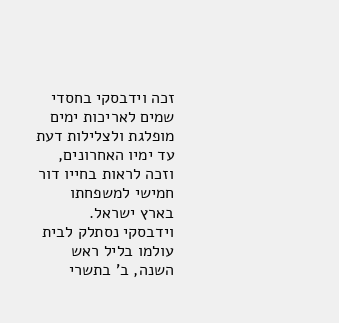זכה וידבסקי בחסדי שמים לאריכות ימים מופלגת ולצלילות דעת עד ימיו האחרונים, וזכה לראות בחייו דור חמישי למשפחתו בארץ ישראל.
וידבסקי נסתלק לבית עולמו בליל ראש השנה, ב' בתשרי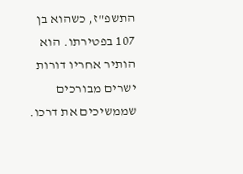התשפ"ז, כשהוא בן 107 בפטירתו. הוא הותיר אחריו דורות ישרים מבורכים שממשיכים את דרכו.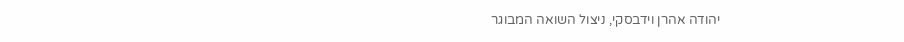יהודה אהרן וידבסקי, ניצול השואה המבוגר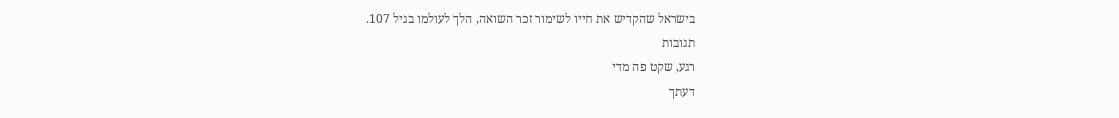בישראל שהקדיש את חייו לשימור זכר השואה, הלך לעולמו בגיל 107.
תגובות
רגע, שקט פה מדי
דעתך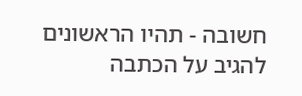חשובה - תהיו הראשונים להגיב על הכתבה